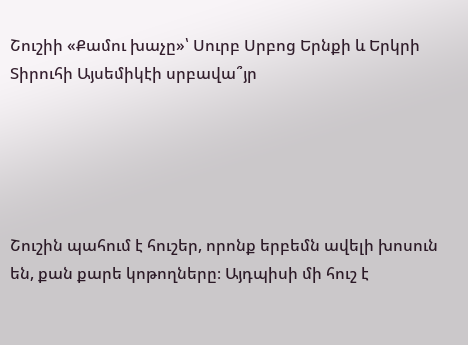Շուշիի «Քամու խաչը»՝ Սուրբ Սրբոց Երնքի և Երկրի Տիրուհի Այսեմիկէի սրբավա՞յր





Շուշին պահում է հուշեր, որոնք երբեմն ավելի խոսուն են, քան քարե կոթողները։ Այդպիսի մի հուշ է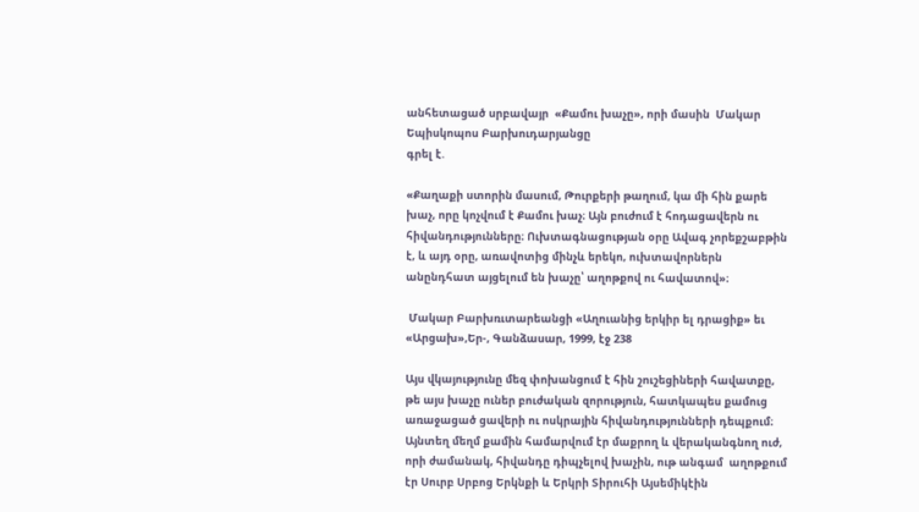անհետացած սրբավայր  «Քամու խաչը», որի մասին  Մակար Եպիսկոպոս Բարխուդարյանցը
գրել է.

«Քաղաքի ստորին մասում, Թուրքերի թաղում, կա մի հին քարե խաչ, որը կոչվում է Քամու խաչ։ Այն բուժում է հոդացավերն ու հիվանդությունները։ Ուխտագնացության օրը Ավագ չորեքշաբթին է, և այդ օրը, առավոտից մինչև երեկո, ուխտավորներն անընդհատ այցելում են խաչը՝ աղոթքով ու հավատով»։

 Մակար Բարխռւտարեանցի «Աղուանից երկիր ել դրացիք» եւ «Արցախ»,Եր-, Գանձասար, 1999, էջ 238

Այս վկայությունը մեզ փոխանցում է հին շուշեցիների հավատքը, թե այս խաչը ուներ բուժական զորություն, հատկապես քամուց առաջացած ցավերի ու ոսկրային հիվանդությունների դեպքում։
Այնտեղ մեղմ քամին համարվում էր մաքրող և վերականգնող ուժ, որի ժամանակ, հիվանդը դիպչելով խաչին, ութ անգամ  աղոթքում էր Սուրբ Սրբոց Երկնքի և Երկրի Տիրուհի Այսեմիկէին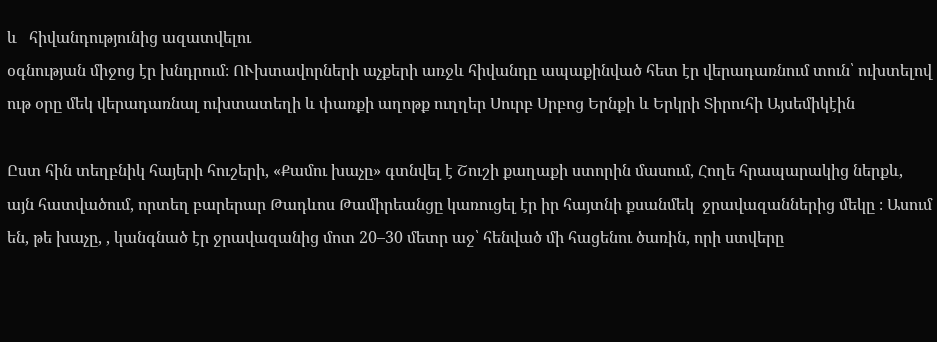և   հիվանդությունից ազատվելու
օգնության միջոց էր խնդրում։ ՈՒխտավորների աչքերի առջև հիվանդը ապաքինված հետ էր վերադառնում տուն՝ ուխտելով ութ օրը մեկ վերադառնալ ուխտատեղի և փառքի աղոթք ուղղեր Սուրբ Սրբոց Երնքի և Երկրի Տիրուհի Այսեմիկէին

Ըստ հին տեղբնիկ հայերի հուշերի, «Քամու խաչը» գտնվել է Շուշի քաղաքի ստորին մասում, Հողե հրապարակից ներքև, այն հատվածում, որտեղ բարերար Թադևոս Թամիրեանցը կառուցել էր իր հայտնի քսանմեկ  ջրավազաններից մեկը ։ Ասում են, թե խաչը, , կանգնած էր ջրավազանից մոտ 20–30 մետր աջ՝ հենված մի հացենու ծառին, որի ստվերը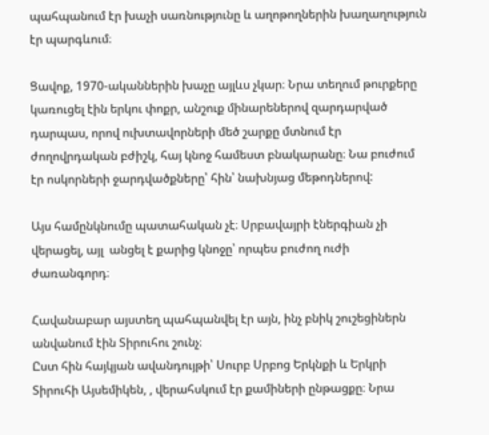պահպանում էր խաչի սառնությունը և աղոթողներին խաղաղություն էր պարգևում։

Ցավոք, 1970-ականներին խաչը այլևս չկար։ Նրա տեղում թուրքերը կառուցել էին երկու փոքր, անշուք մինարեներով զարդարված  դարպաս, որով ուխտավորների մեծ շարքը մտնում էր  ժողովրդական բժիշկ, հայ կնոջ համեստ բնակարանը։ Նա բուժում էր ոսկորների ջարդվածքները՝ հին՝ նախնյաց մեթոդներով:

Այս համընկնումը պատահական չէ։ Սրբավայրի էներգիան չի վերացել, այլ  անցել է քարից կնոջը՝ որպես բուժող ուժի ժառանգորդ։

Հավանաբար այստեղ պահպանվել էր այն, ինչ բնիկ շուշեցիներն անվանում էին Տիրուհու շունչ։
Ըստ հին հայկյան ավանդույթի՝ Սուրբ Սրբոց Երկնքի և Երկրի Տիրուհի Այսեմիկեն, , վերահսկում էր քամիների ընթացքը։ Նրա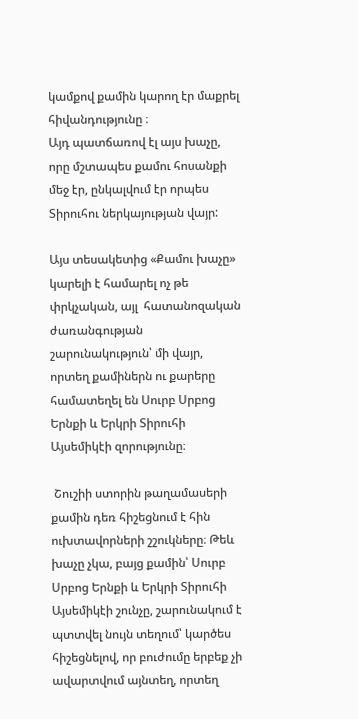կամքով քամին կարող էր մաքրել հիվանդությունը ։
Այդ պատճառով էլ այս խաչը, որը մշտապես քամու հոսանքի մեջ էր, ընկալվում էր որպես Տիրուհու ներկայության վայր:

Այս տեսակետից «Քամու խաչը» կարելի է համարել ոչ թե փրկչական, այլ  հատանոզական  ժառանգության շարունակություն՝ մի վայր, որտեղ քամիներն ու քարերը համատեղել են Սուրբ Սրբոց Երնքի և Երկրի Տիրուհի Այսեմիկէի զորությունը։

 Շուշիի ստորին թաղամասերի  քամին դեռ հիշեցնում է հին ուխտավորների շշուկները։ Թեև խաչը չկա, բայց քամին՝ Սուրբ Սրբոց Երնքի և Երկրի Տիրուհի Այսեմիկէի շունչը, շարունակում է պտտվել նույն տեղում՝ կարծես հիշեցնելով, որ բուժումը երբեք չի ավարտվում այնտեղ, որտեղ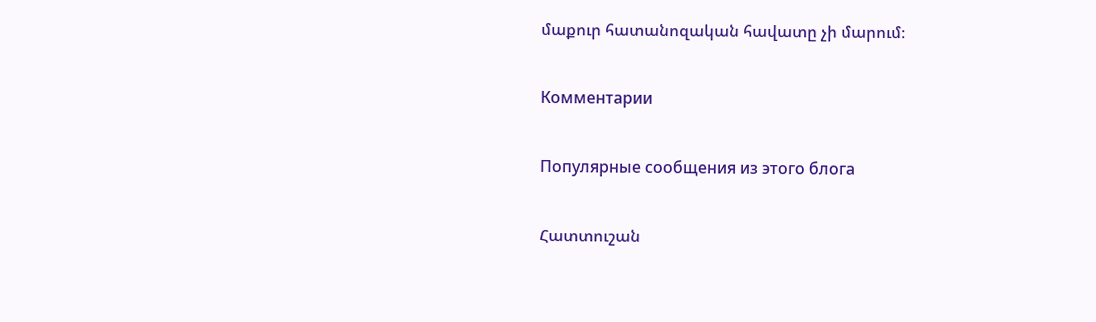մաքուր հատանոզական հավատը չի մարում։

Комментарии

Популярные сообщения из этого блога

Հատտուշան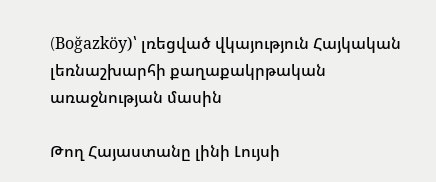(Boğazköy)՝ լռեցված վկայություն Հայկական լեռնաշխարհի քաղաքակրթական առաջնության մասին

Թող Հայաստանը լինի Լույսի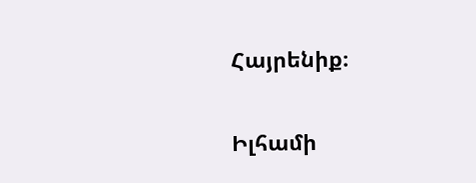Հայրենիք։

Իլհամի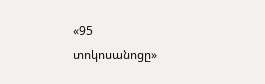«95 տոկոսանոցը»